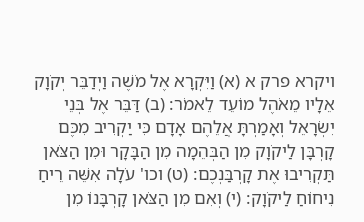ויקרא פרק א (א) וַיִּקְרָא אֶל מֹשֶׁה וַיְדַבֵּר יְקֹוָק אֵלָיו מֵאֹהֶל מוֹעֵד לֵאמֹר: (ב) דַּבֵּר אֶל בְּנֵי יִשְׂרָאֵל וְאָמַרְתָּ אֲלֵהֶם אָדָם כִּי יַקְרִיב מִכֶּם קָרְבָּן לַיקֹוָק מִן הַבְּהֵמָה מִן הַבָּקָר וּמִן הַצֹּאן תַּקְרִיבוּ אֶת קָרְבַּנְכֶם: (ט) וכו' עֹלָה אִשֵּׁה רֵיחַ נִיחוֹחַ לַיקֹוָק: (י) וְאִם מִן הַצֹּאן קָרְבָּנוֹ מִן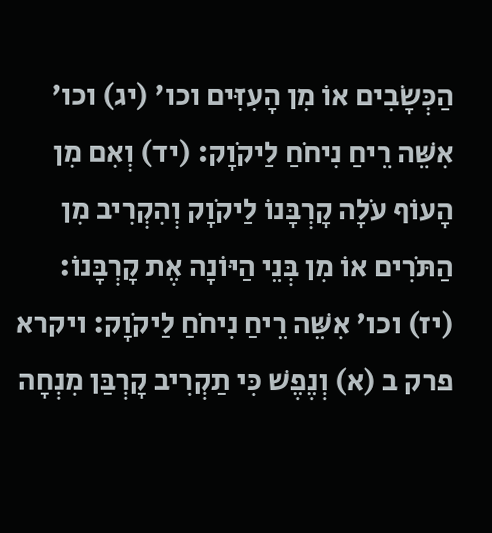הַכְּשָׂבִים אוֹ מִן הָעִזִּים וכו' (יג) וכו' אִשֵּׁה רֵיחַ נִיחֹחַ לַיקֹוָק: (יד) וְאִם מִן הָעוֹף עֹלָה קָרְבָּנוֹ לַיקֹוָק וְהִקְרִיב מִן הַתֹּרִים אוֹ מִן בְּנֵי הַיּוֹנָה אֶת קָרְבָּנוֹ: (יז) וכו' אִשֵּׁה רֵיחַ נִיחֹחַ לַיקֹוָק: ויקרא פרק ב (א) וְנֶפֶשׁ כִּי תַקְרִיב קָרְבַּן מִנְחָה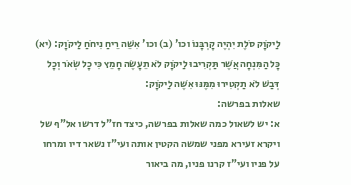לַיקֹוָק סֹלֶת יִהְיֶה קָרְבָּנוֹ וכו' (ב) וכו' אִשֵּׁה רֵיחַ נִיחֹחַ לַיקֹוָק: (יא) כָּל הַמִּנְחָה אֲשֶׁר תַּקְרִיבוּ לַיקֹוָק לֹא תֵעָשֶׂה חָמֵץ כִּי כָל שְׂאֹר וְכָל דְּבַשׁ לֹא תַקְטִירוּ מִמֶּנּוּ אִשֶּׁה לַיקֹוָק:
שאלות בפרשה:
א: יש לשאול כמה שאלות בפרשה, כיצד חז"ל דרשו אל"ף של ויקרא זעירא מפני שמשה הקטין אותה ועי"ז נשאר דיו ומרחו על פניו ועי"ז קרנו פניו, מה ביאור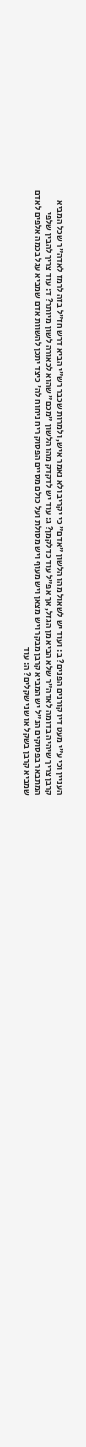העניין וכי ע"י מעט דיו קורנים הפנים? ב: ועוד יש לשאול מהו הלשון "אדם" כי יקריב ולא נאמר איש, ולמרות שכבר רש"י הביא דרש חז"ל בזה לרמז לאדה"ר שכל המביא קרבן צריך שיהיה בדומה לאדה"ר שלא הביא מן הגזל, אך אפ"ל עוד כדלקמן? ג: עוד יש לדקדק מהו הלשון "מכם" שהוא לכאורה לשון מיותר? ד: עוד צריך להבין שלפי המתבאר בפסוקים הנ"ל יש המביא קרבן מבקר ויש מצאן ויש מעוף ויש מסולת ועל כולם מסיים הפסוק ריח ניחוח לה' כיצד יתכן להשוות אדם שמביא עגל בכמה אלפים לאדם שמביא קרבן בשקל או שני שקלים? ה: עוד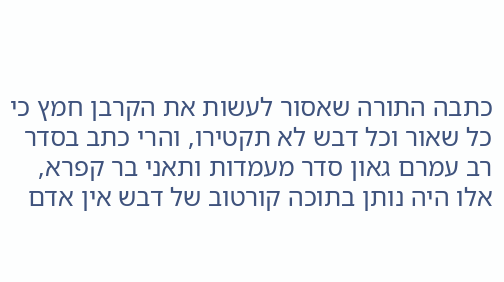כתבה התורה שאסור לעשות את הקרבן חמץ כי כל שאור וכל דבש לא תקטירו, והרי כתב בסדר רב עמרם גאון סדר מעמדות ותאני בר קפרא, אלו היה נותן בתוכה קורטוב של דבש אין אדם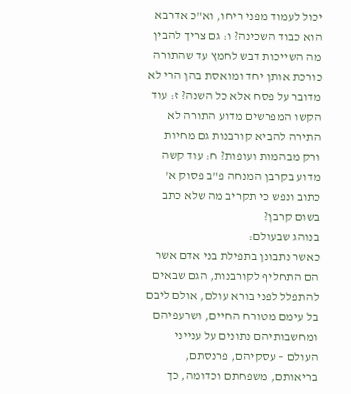יכול לעמוד מפני ריחו, וא"כ אדרבא הוא כבוד השכינה? ו: גם צריך להבין מה השייכות דבש לחמץ עד שהתורה כורכת אותן יחד ומואסת בהן הרי לא מדובר על פסח אלא כל השנה? ז: עוד הקשו המפרשים מדוע התורה לא התירה להביא קורבנות גם מחיות ורק מבהמות ועופות? ח: עוד קשה מדוע בקרבן המנחה פ"ב פסוק א' כתוב ונפש כי תקריב מה שלא כתב בשום קרבן?
בנוהג שבעולם:
כאשר נתבונן בתפילת בני אדם אשר הם התחליף לקורבנות, הגם שבאים להתפלל לפני בורא עולם, אולם ליבם בל עימם מטורח החיים, ושרעפיהם ומחשבותיהם נתונים על ענייני העולם – עסקיהם, פרנסתם, בריאותם, משפחתם וכדומה, כך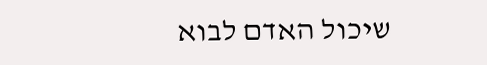שיכול האדם לבוא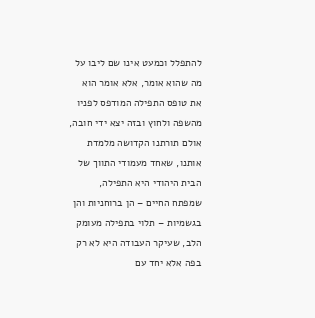להתפלל וכמעט אינו שם ליבו על מה שהוא אומר, אלא אומר הוא את טופס התפילה המודפס לפניו מהשפה ולחוץ ובזה יצא ידי חובה, אולם תורתנו הקדושה מלמדת אותנו, שאחד מעמודי התווך של הבית היהודי היא התפילה, שמפתח החיים – הן ברוחניות והן בגשמיות – תלוי בתפילה מעומק הלב, שעיקר העבודה היא לא רק בפה אלא יחד עם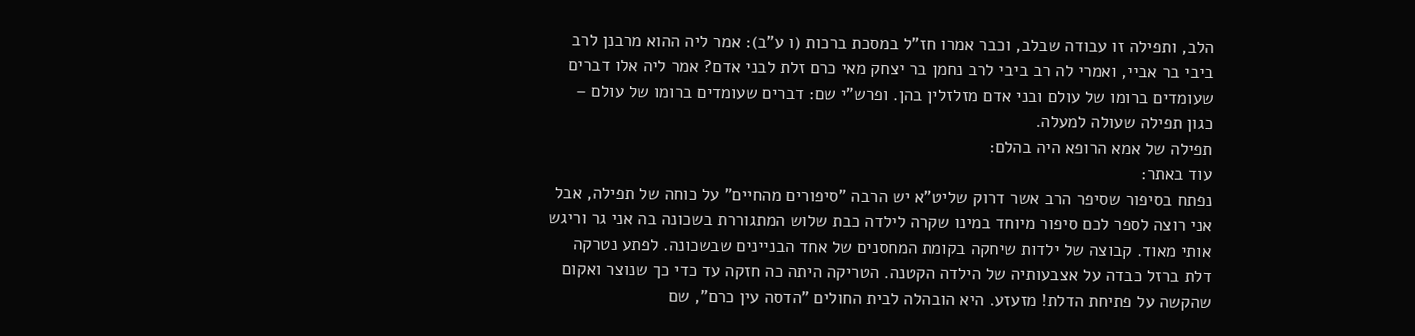הלב, ותפילה זו עבודה שבלב, וכבר אמרו חז"ל במסכת ברכות (ו ע"ב): אמר ליה ההוא מרבנן לרב ביבי בר אביי, ואמרי לה רב ביבי לרב נחמן בר יצחק מאי כרם זלת לבני אדם? אמר ליה אלו דברים שעומדים ברומו של עולם ובני אדם מזלזלין בהן. ופרש"י שם: דברים שעומדים ברומו של עולם – כגון תפילה שעולה למעלה.
תפילה של אמא הרופא היה בהלם:
עוד באתר:
נפתח בסיפור שסיפר הרב אשר דרוק שליט"א יש הרבה "סיפורים מהחיים" על כוחה של תפילה, אבל אני רוצה לספר לכם סיפור מיוחד במינו שקרה לילדה כבת שלוש המתגוררת בשכונה בה אני גר וריגש אותי מאוד. קבוצה של ילדות שיחקה בקומת המחסנים של אחד הבניינים שבשכונה. לפתע נטרקה דלת ברזל כבדה על אצבעותיה של הילדה הקטנה. הטריקה היתה כה חזקה עד כדי כך שנוצר ואקום שהקשה על פתיחת הדלת! מזעזע. היא הובהלה לבית החולים "הדסה עין כרם", שם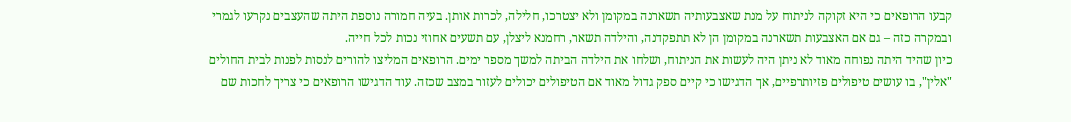קבעו הרופאים כי היא זקוקה לניתוח על מנת שאצבעותיה תשארנה במקומן ולא יצטרכו, חלילה, לכרות אותן. בעיה חמורה נוספת היתה שהעצבים נקרעו לגמרי ובמקרה כזה – גם אם האצבעות תשארנה במקומן הן לא תתפקדנה, והילדה תשאר, רחמנא ליצלן, עם תשעים אחוזי נכות לכל חייה.
כיון שהיד היתה נפוחה מאוד לא ניתן היה לעשות את הניתוח, ושלחו את הילדה הביתה למשך מספר ימים. הרופאים המליצו להורים לנסות לפנות לבית החולים "אלין", בו עושים טיפולים פזיותרפיים, אך הדגישו כי קיים ספק גדול מאוד אם הטיפולים יכולים לעזור במצב שכזה. עוד הדגישו הרופאים כי צריך לחכות שם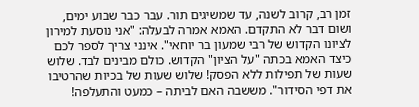זמן רב, קרוב לשנה, עד שמשיגים תור. עבר כבר שבוע ימים, ושום דבר לא התקדם. האמא אמרה לבעלה: "אני נוסעת למירון לציונו הקדוש של רבי שמעון בר יוחאי". אינני צריך לספר לכם כיצד האמא בכתה "על הציון" הקדוש. כולם מבינים לבד. שלוש שעות של תפילות ללא הפסק! שלוש שעות של בכיות שהרטיבו את דפי הסידור". מששבה האם לביתה – כמעט והתעלפה!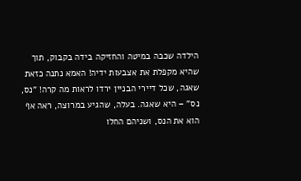הילדה שכבה במיטה והחזיקה בידה בקבוק, תוך שהיא מקפלת את אצבעות ידיה! האמא נתנה כזאת שאגה, שכל דיירי הבניין ירדו לראות מה קרה! "נס, נס" – היא שאגה. בעלה, שהגיע במרוצה, ראה אף הוא את הנס, ושניהם החלו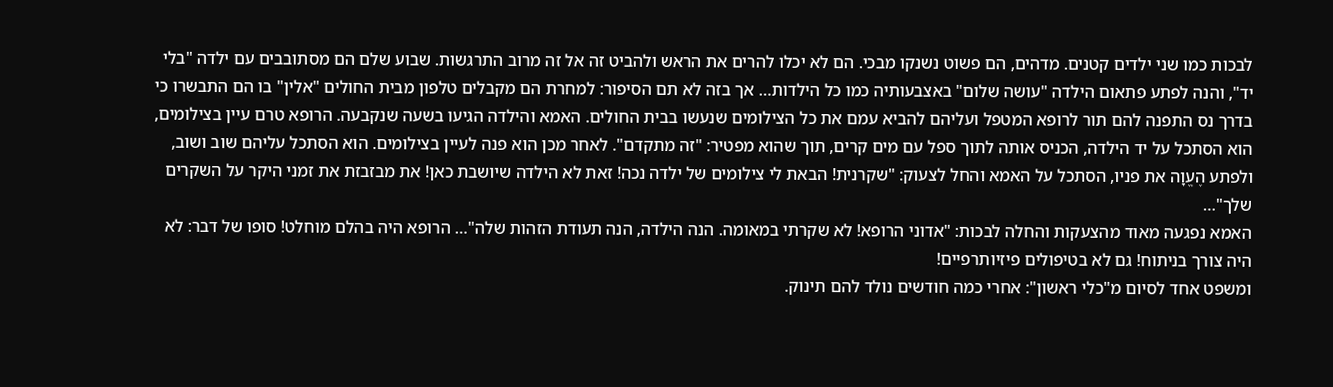לבכות כמו שני ילדים קטנים. מדהים, הם פשוט נשנקו מבכי. הם לא יכלו להרים את הראש ולהביט זה אל זה מרוב התרגשות. שבוע שלם הם מסתובבים עם ילדה "בלי יד", והנה לפתע פתאום הילדה "עושה שלום" באצבעותיה כמו כל הילדות… אך בזה לא תם הסיפור: למחרת הם מקבלים טלפון מבית החולים "אלין" בו הם התבשרו כי בדרך נס התפנה להם תור לרופא המטפל ועליהם להביא עמם את כל הצילומים שנעשו בבית החולים. האמא והילדה הגיעו בשעה שנקבעה. הרופא טרם עיין בצילומים, הוא הסתכל על יד הילדה, הכניס אותה לתוך ספל עם מים קרים, תוך שהוא מפטיר: "זה מתקדם". לאחר מכן הוא פנה לעיין בצילומים. הוא הסתכל עליהם שוב ושוב, ולפתע הֶעֱוָה את פניו, הסתכל על האמא והחל לצעוק: "שקרנית! הבאת לי צילומים של ילדה נכה! זאת לא הילדה שיושבת כאן! את מבזבזת את זמני היקר על השקרים שלך"…
האמא נפגעה מאוד מהצעקות והחלה לבכות: "אדוני הרופא! לא שקרתי במאומה. הנה הילדה, הנה תעודת הזהות שלה"… הרופא היה בהלם מוחלט! סופו של דבר: לא היה צורך בניתוח! גם לא בטיפולים פיזיותרפיים!
ומשפט אחד לסיום מ"כלי ראשון": אחרי כמה חודשים נולד להם תינוק.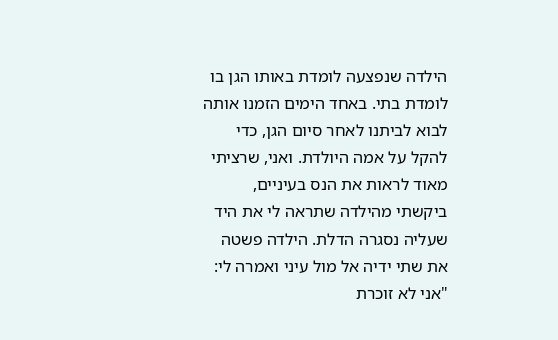הילדה שנפצעה לומדת באותו הגן בו לומדת בתי. באחד הימים הזמנו אותה לבוא לביתנו לאחר סיום הגן, כדי להקל על אמה היולדת. ואני, שרציתי מאוד לראות את הנס בעיניים, ביקשתי מהילדה שתראה לי את היד שעליה נסגרה הדלת. הילדה פשטה את שתי ידיה אל מול עיני ואמרה לי: "אני לא זוכרת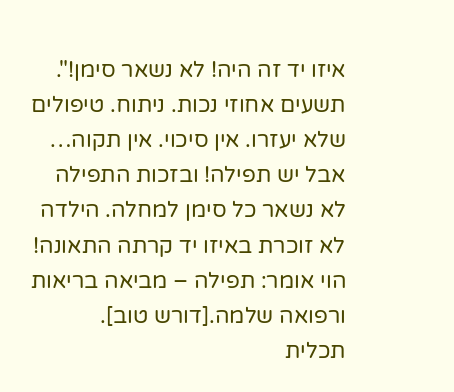איזו יד זה היה! לא נשאר סימן!". תשעים אחוזי נכות. ניתוח. טיפולים שלא יעזרו. אין סיכוי. אין תקוה… אבל יש תפילה! ובזכות התפילה לא נשאר כל סימן למחלה. הילדה לא זוכרת באיזו יד קרתה התאונה! הוי אומר: תפילה – מביאה בריאות ורפואה שלמה.[דורש טוב].
תכלית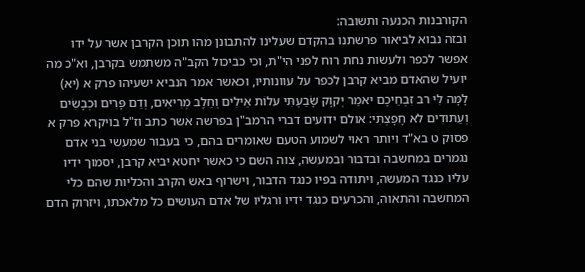הקורבנות הכנעה ותשובה:
ובזה נבוא לביאור פרשתנו בהקדם שעלינו להתבונן מהו תוכן הקרבן אשר על ידו אפשר לכפר ולעשות נחת רוח לפני הי"ת, וכי כביכול הקב"ה משתמש בקרבן, וא"כ מה יועיל שהאדם מביא קרבן לכפר על עוונותיו, וכאשר אמר הנביא ישעיהו פרק א (יא) לָמָּה לִּי רב זִבְחֵיכֶם יאמַר יְקוָק שָׂבַעְתִּי עלוֹת אֵילִים וְחֵלֶב מְרִיאִים, וְדַם פָּרִים וּכְבָשִׂים וְעַתּוּדִים לא חָפָצְתִּי: אולם ידועים דברי הרמב"ן בפרשה אשר כתב וז"ל בויקרא פרק א פסוק ט בא"ד ויותר ראוי לשמוע הטעם שאומרים בהם, כי בעבור שמעשי בני אדם נגמרים במחשבה ובדבור ובמעשה, צוה השם כי כאשר יחטא יביא קרבן, יסמוך ידיו עליו כנגד המעשה, ויתודה בפיו כנגד הדבור, וישרוף באש הקרב והכליות שהם כלי המחשבה והתאוה, והכרעים כנגד ידיו ורגליו של אדם העושים כל מלאכתו, ויזרוק הדם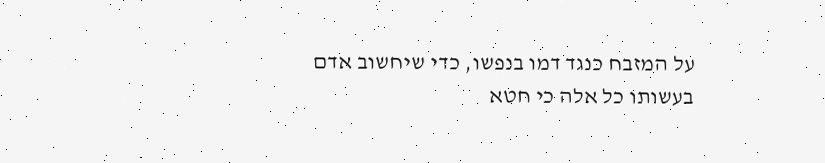על המזבח כנגד דמו בנפשו, כדי שיחשוב אדם בעשותו כל אלה כי חטא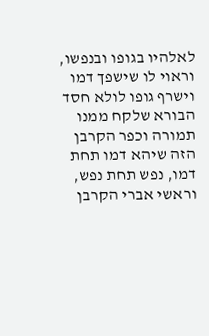לאלהיו בגופו ובנפשו, וראוי לו שישפך דמו וישרף גופו לולא חסד הבורא שלקח ממנו תמורה וכפר הקרבן הזה שיהא דמו תחת דמו, נפש תחת נפש, וראשי אברי הקרבן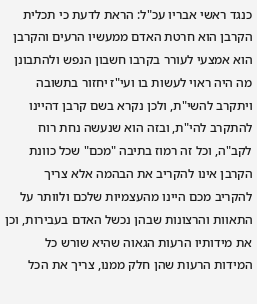כנגד ראשי אבריו עכ"ל: הראת לדעת כי תכלית הקרבן הוא חרטת האדם ממעשיו הרעים והקרבן הוא אמצעי לעורר בקרבו חשבון הנפש ולהתבונן מה היה ראוי לעשות בו ועי"ז יחזור בתשובה ויתקרב להשי"ת, ולכן נקרא בשם קרבן דהיינו להתקרב להי"ת, ובזה הוא שנעשה נחת רוח לקב"ה, וכל זה רמוז בתיבה "מכם" שכל כוונת הקרבן אינו להקריב את הבהמה אלא צריך להקריב מכם היינו מהעצמיות שלכם ולוותר על התאוות והרצונות שבהן נכשל האדם בעבירות, וכן את מידותיו הרעות הגאוה שהיא שורש כל המידות הרעות שהן חלק ממנו, צריך את הכל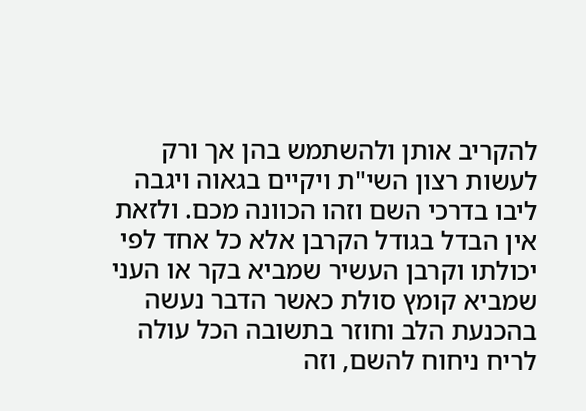להקריב אותן ולהשתמש בהן אך ורק לעשות רצון השי"ת ויקיים בגאוה ויגבה ליבו בדרכי השם וזהו הכוונה מכם. ולזאת אין הבדל בגודל הקרבן אלא כל אחד לפי יכולתו וקרבן העשיר שמביא בקר או העני שמביא קומץ סולת כאשר הדבר נעשה בהכנעת הלב וחוזר בתשובה הכל עולה לריח ניחוח להשם, וזה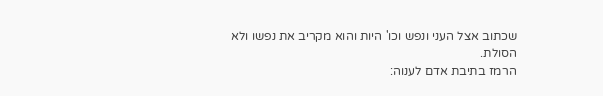שכתוב אצל העני ונפש וכו' היות והוא מקריב את נפשו ולא הסולת.
הרמז בתיבת אדם לענוה: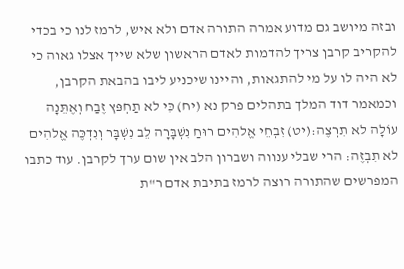ובזה מיושב גם מדוע אמרה התורה אדם ולא איש, לרמז לנו כי בכדי להקריב קרבן צריך להדמות לאדם הראשון שלא שייך אצלו גאוה כי לא היה לו על מי להתגאות, והיינו שיכניע ליבו בהבאת הקרבן, וכמאמר דוד המלך בתהלים פרק נא (יח) כִּי לא תַחְפּץ זֶבַח וְאֶתֵּנָה עוֹלָה לא תִרְצֶה:(יט) זִבְחֵי אֱלהִים רוּחַ נִשְׁבָּרָה לֵב נִשְׁבָּר וְנִדְכֶּה אֱלהִים לא תִבְזֶה: הרי שבלי ענווה ושברון הלב אין שום ערך לקרבן. עוד כתבו המפרשים שהתורה רוצה לרמז בתיבת אדם ר"ת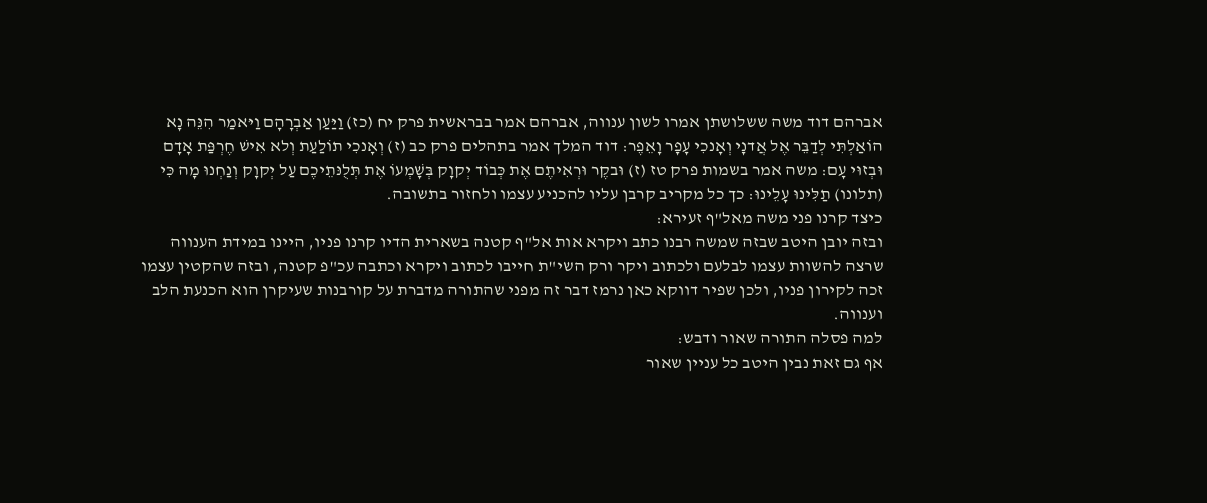אברהם דוד משה ששלושתן אמרו לשון ענווה, אברהם אמר בבראשית פרק יח (כז) וַיַּעַן אַבְרָהָם וַיּאמַר הִנֵּה נָא הוֹאַלְתִּי לְדַבֵּר אֶל אֲדנָי וְאָנכִי עָפָר וָאֵפֶר: דוד המלך אמר בתהלים פרק כב (ז) וְאָנכִי תוֹלַעַת וְלא אִישׁ חֶרְפַּת אָדָם וּבְזוּי עָם: משה אמר בשמות פרק טז (ז) וּבקֶר וּרְאִיתֶם אֶת כְּבוֹד יְקוָק בְּשָׁמְעוֹ אֶת תְּלֻנּתֵיכֶם עַל יְקוָק וְנַחְנוּ מָה כִּי (תלונו) תַלִּינוּ עָלֵינוּ: כך כל מקריב קרבן עליו להכניע עצמו ולחזור בתשובה.
כיצד קרנו פני משה מאל"ף זעירא:
ובזה יובן היטב שבזה שמשה רבנו כתב ויקרא אות אל"ף קטנה בשארית הדיו קרנו פניו, היינו במידת הענווה שרצה להשוות עצמו לבלעם ולכתוב ויקר ורק השי"ת חייבו לכתוב ויקרא וכתבה עכ"פ קטנה, ובזה שהקטין עצמו זכה לקירון פניו, ולכן שפיר דווקא כאן נרמז דבר זה מפני שהתורה מדברת על קורבנות שעיקרן הוא הכנעת הלב וענווה.
למה פסלה התורה שאור ודבש:
אף גם זאת נבין היטב כל עניין שאור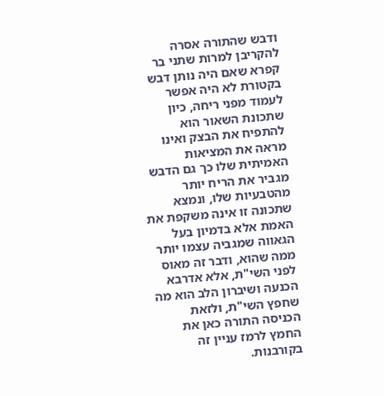ודבש שהתורה אסרה להקריבן למרות שתני בר קפרא שאם היה נותן דבש בקטורת לא היה אפשר לעמוד מפני ריחה, כיון שתכונת השאור הוא להתפיח את הבצק ואינו מראה את המציאות האמיתית שלו כך גם הדבש מגביר את הריח יותר מהטבעיות שלו, ונמצא שתכונה זו אינה משקפת את האמת אלא בדמיון בעל הגאווה שמגביה עצמו יותר ממה שהוא, ודבר זה מאוס לפני השי"ת, אלא אדרבא הכנעה ושיברון הלב הוא מה שחפץ השי"ת, ולזאת הכניסה התורה כאן את החמץ לרמז עניין זה בקורבנות.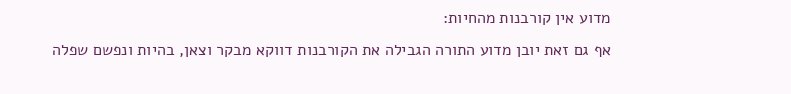מדוע אין קורבנות מהחיות:
אף גם זאת יובן מדוע התורה הגבילה את הקורבנות דווקא מבקר וצאן, בהיות ונפשם שפלה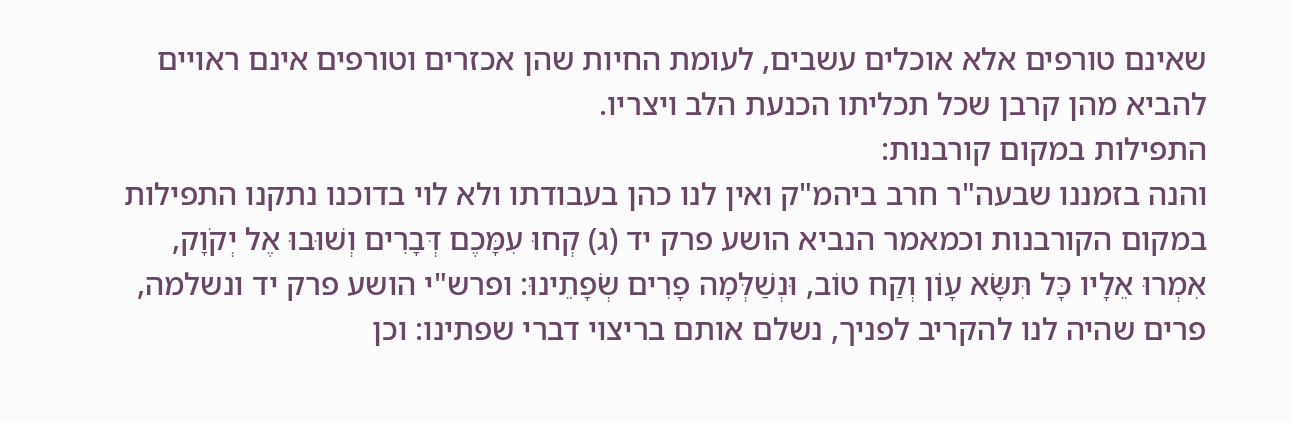שאינם טורפים אלא אוכלים עשבים, לעומת החיות שהן אכזרים וטורפים אינם ראויים להביא מהן קרבן שכל תכליתו הכנעת הלב ויצריו.
התפילות במקום קורבנות:
והנה בזמננו שבעה"ר חרב ביהמ"ק ואין לנו כהן בעבודתו ולא לוי בדוכנו נתקנו התפילות במקום הקורבנות וכמאמר הנביא הושע פרק יד (ג) קְחוּ עִמָּכֶם דְּבָרִים וְשׁוּבוּ אֶל יְקֹוָק, אִמְרוּ אֵלָיו כָּל תִּשָּׂא עָוֹן וְקַח טוֹב, וּנְשַׁלְּמָה פָרִים שְׂפָתֵינוּ: ופרש"י הושע פרק יד ונשלמה, פרים שהיה לנו להקריב לפניך, נשלם אותם בריצוי דברי שפתינו: וכן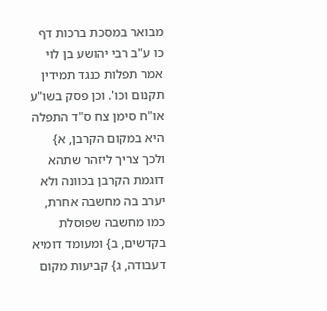מבואר במסכת ברכות דף כו ע"ב רבי יהושע בן לוי אמר תפלות כנגד תמידין תקנום וכו'. וכן פסק בשו"ע או"ח סימן צח ס"ד התפלה היא במקום הקרבן, א} ולכך צריך ליזהר שתהא דוגמת הקרבן בכוונה ולא יערב בה מחשבה אחרת, כמו מחשבה שפוסלת בקדשים, ב} ומעומד דומיא דעבודה, ג} קביעות מקום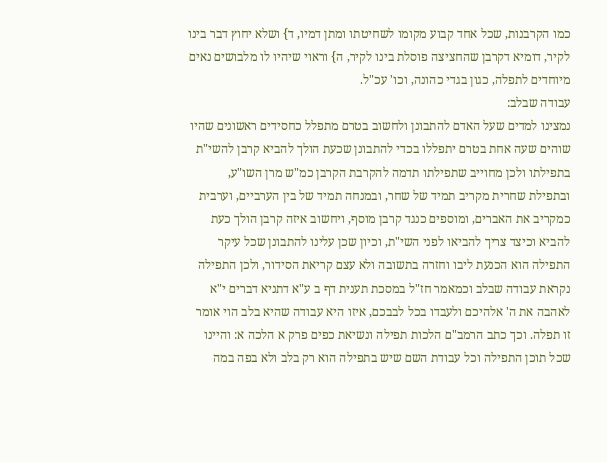כמו הקרבנות, שכל אחד קבוע מקומו לשחיטתו ומתן דמיו, ד} ושלא יחוץ דבר בינו לקיר, דומיא דקרבן שהחציצה פוסלת בינו לקיר, ה} וראוי שיהיו לו מלבושים נאים מיוחדים לתפלה, כגון בגדי כהונה, וכו' עכ"ל.
עבודה שבלב:
נמצינו למדים שעל האדם להתבונן ולחשוב בטרם מתפלל כחסידים ראשונים שהיו שוהים שעה אחת בטרם יתפללו בכדי להתבונן שכעת הולך להביא קרבן להשי"ת בתפילתו ולכן מחוייב שתפילתו תדמה להקרבת הקרבן כמ"ש מרן השו"ע, ובתפילת שחרית מקריב תמיד של שחר, ובמנחה תמיד של בין הערביים, וערבית כמקריב את האברים, ומוספים כנגד קרבן מוסף, ויחשוב איזה קרבן הולך כעת להביא וכיצד צריך להביאו לפני השי"ת, וכיון שכן עלינו להתבונן שכל עיקר התפילה הוא הכנעת ליבו וחזרה בתשובה ולא עצם קריאת הסידור, ולכן התפילה נקראת עבודה שבלב וכמאמר חז"ל במסכת תענית דף ב ע"א דתניא דברים י"א לאהבה את ה' אלהיכם ולעבדו בכל לבבכם, איזו היא עבודה שהיא בלב הוי אומר זו תפלה. וכך כתב הרמב"ם הלכות תפילה ונשיאת כפים פרק א הלכה א: והיינו שכל תוכן התפילה וכל עבודת השם שיש בתפילה הוא רק בלב ולא בפה במה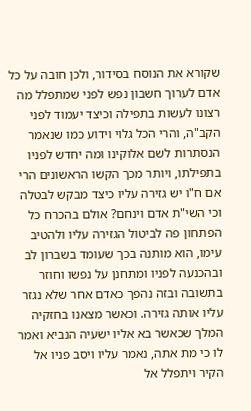שקורא את הנוסח בסידור, ולכן חובה על כל אדם לערוך חשבון נפש לפני שמתפלל מה רצונו לעשות בתפילה וכיצד יעמוד לפני הקב"ה, והרי הכל גלוי וידוע כמו שנאמר הנסתרות לשם אלוקינו ומה יחדש לפניו בתפילתו, ויותר מכך הקשו הראשונים הרי אם ח"ו יש גזירה עליו כיצד מבקש לבטלה וכי השי"ת אדם וינחם? אולם בהכרח כל הפתחון פה לביטול הגזירה עליו ולהטיב עימו, הוא מותנה בכך שעומד בשברון לב ובהכנעה לפניו ומתחנן על נפשו וחוזר בתשובה ובזה נהפך כאדם אחר שלא נגזר עליו אותה גזירה. וכאשר מצאנו בחזקיה המלך שכאשר בא אליו ישעיה הנביא ואמר לו כי מת אתה, נאמר עליו ויסב פניו אל הקיר ויתפלל אל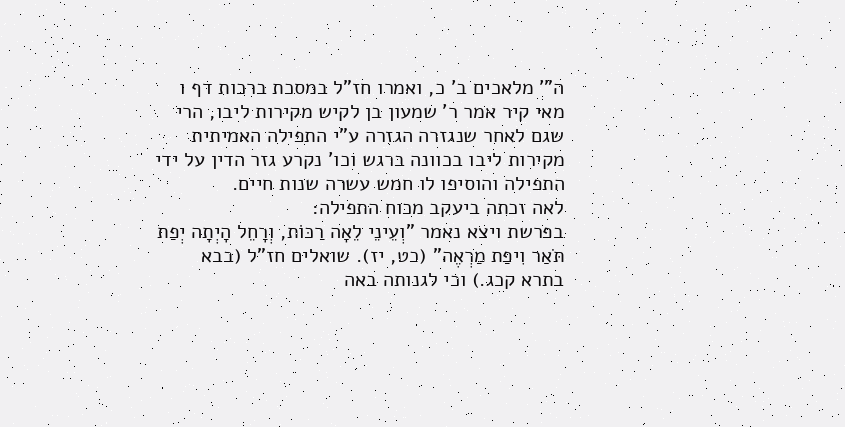ה"' מלאכים ב' כ, ואמרו חז"ל במסכת ברכות דף ו מאי קיר אמר ר' שמעון בן לקיש מקירות ליבו, הרי שגם לאחר שנגזרה הגזרה ע"י התפילה האמיתית מקירות ליבו בכוונה ברגש וכו' נקרע גזר הדין על ידי התפילה והוסיפו לו חמש עשרה שנות חיים.
לאה זכתה ביעקב מכוח התפילה:
בפרשת ויצא נאמר "וְעֵינֵי לֵאָה רַכּוֹת, וְרָחֵל הָיְתָה יְפַת תֹּאַר וִיפַת מַרְאֶה" (כט, יז). שואלים חז"ל (בבא בתרא קכג.) וכי לגנותה באה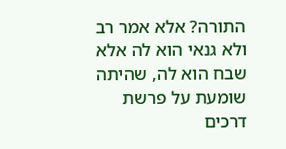התורה? אלא אמר רב ולא גנאי הוא לה אלא שבח הוא לה, שהיתה שומעת על פרשת דרכים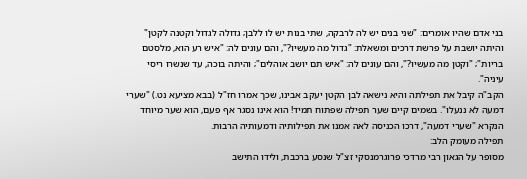בני אדם שהיו אומרים: "שני בנים יש לה לרבקה, שתי בנות יש לו ללבן; גדולה לגדול וקטנה לקטן" והיתה יושבת על פרשת דרכים ומשאלת: "גדול מה מעשיו?", והם עונים לה: "איש רע הוא, מלסטם בריות"; "וקטן מה מעשיו?", והם עונים לה: "איש תם יושב אוהלים"; והיתה בוכה, עד שנשרו ריסי עיניה".
הקב"ה קיבל את תפילתה והיא נישאה לבן הקטן יעקב אבינו, שכך אמרו חז"ל (בבא מציעא נט.) "שערי דמעה לא ננעלו". בשמים קיים שער תפילה שפתוח תמיד! הוא אינו נסגר אף פעם, הוא שער מיוחד הנקרא "שערי דמעה", דרכו הכניסה לאה אמנו את תפילותיה ודמעותיה הרבות.
תפילה מעומק הלב:
מסופר על הגאון רבי מרדכי פרוגרמנסקי זצ"ל שנסע ברכבת, ולידו התישב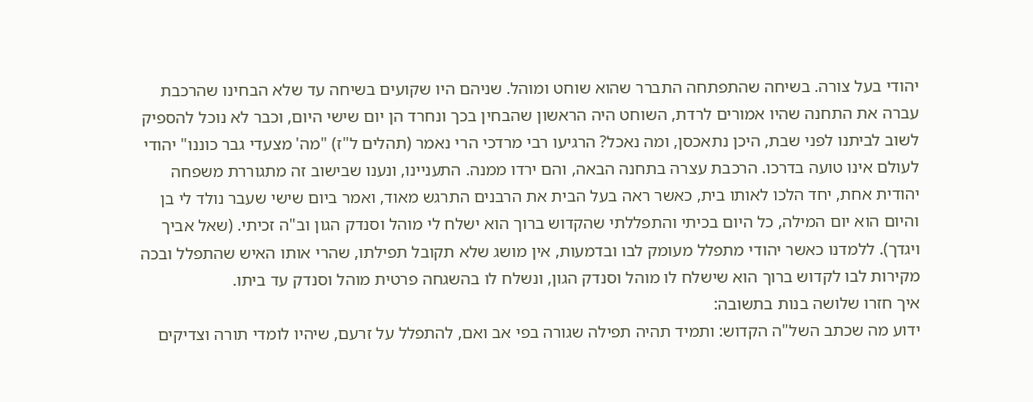יהודי בעל צורה. בשיחה שהתפתחה התברר שהוא שוחט ומוהל. שניהם היו שקועים בשיחה עד שלא הבחינו שהרכבת עברה את התחנה שהיו אמורים לרדת, השוחט היה הראשון שהבחין בכך ונחרד הן יום שישי היום, וכבר לא נוכל להספיק לשוב לביתנו לפני שבת, היכן נתאכסן, ומה נאכל? הרגיעו רבי מרדכי הרי נאמר (תהלים ל"ז) "מה' מצעדי גבר כוננו" יהודי לעולם אינו טועה בדרכו. הרכבת עצרה בתחנה הבאה, והם ירדו ממנה. התעניינו, ונענו שבישוב זה מתגוררת משפחה יהודית אחת, יחד הלכו לאותו בית, כאשר ראה בעל הבית את הרבנים התרגש מאוד, ואמר ביום שישי שעבר נולד לי בן והיום הוא יום המילה, כל היום בכיתי והתפללתי שהקדוש ברוך הוא ישלח לי מוהל וסנדק הגון וב"ה זכיתי. (שאל אביך ויגדך). ללמדנו כאשר יהודי מתפלל מעומק לבו ובדמעות, אין מושג שלא תקובל תפילתו, שהרי אותו האיש שהתפלל ובכה מקירות לבו לקדוש ברוך הוא שישלח לו מוהל וסנדק הגון, ונשלח לו בהשגחה פרטית מוהל וסנדק עד ביתו.
איך חזרו שלושה בנות בתשובה:
ידוע מה שכתב השל"ה הקדוש: ותמיד תהיה תפילה שגורה בפי אב ואם, להתפלל על זרעם, שיהיו לומדי תורה וצדיקים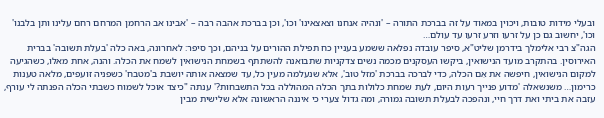ובעלי מידות טובות, ויכוין במאוד על זה בברכת התורה – 'ונהיה אנחנו וצאצאינו' וכו', וכן בברכת אהבה רבה – 'אבינו אב הרחמן המרחם רחם עלינו ותן בלבנו' וכו', יחשוב גם כן על זרעו וזרע זרעו עד עולם…
הגה"צ רבי אלימלך בידרמן שליט"א, סיפר עובדה נפלאה ששמע בעניין כח תפילת ההורים על בניהם, וכך סיפר: לאחרונה, באה כלה 'בעלת תשובה' בברית האירוסין. בהתקרב מועד הנישואין, ביקשו העסקנים מכמה נשים צדקניות שתבואנה להשתתף בשמחת הנישואין לשמח את הכלה. והנה, אחת מאלו, כשהגיעה למקום הנישואין, חיפשה את אֵם הכלה, כדי לברכה בברכת 'מזל טוב', אלא שנעלמה מעין כל, עד שמצאה אותה יושבת ב'מטבח' כשפניה זועפים, מלאה טענות כרימון… משנשאלה 'מדוע פנייך רעות היום, לעת שמחת כלולות בתך הכלה המהוללה בכל התשבחות?' ענתה "כיצד אוכל לשמוח כשבתי הכלה הפנתה לי עורף, עזבה את ביתי ואת דרך חיי, ונהפכה לבעלת תשובה גמורה, ומה גדול צערי כי איננה הראשונה אלא שלישית מבין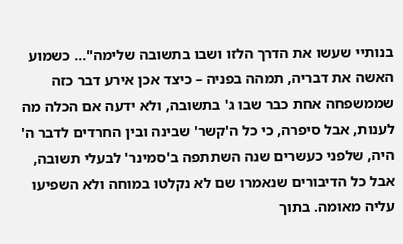בנותיי שעשו את הדרך הלזו ושבו בתשובה שלימה"… כשמוע האשה את דבריה, תמהה בפניה – כיצד אכן אירע דבר כזה שממשפחה אחת כבר שבו ג' בתשובה, ולא ידעה אם הכלה מה לענות, אבל סיפרה, כי כל ה'קשר' שבינה ובין החרדים לדבר ה' היה, שלפני כעשרים שנה השתתפה ב'סמינר' לבעלי תשובה, אבל כל הדיבורים שנאמרו שם לא נקלטו במוחה ולא השפיעו עליה מאומה. בתוך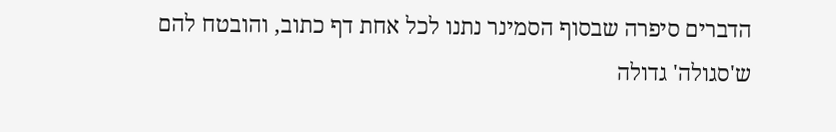הדברים סיפרה שבסוף הסמינר נתנו לכל אחת דף כתוב, והובטח להם ש'סגולה' גדולה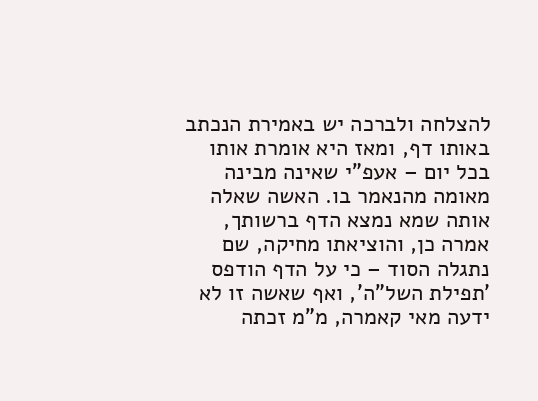להצלחה ולברכה יש באמירת הנכתב באותו דף, ומאז היא אומרת אותו בכל יום – אעפ"י שאינה מבינה מאומה מהנאמר בו. האשה שאלה אותה שמא נמצא הדף ברשותך, אמרה כן, והוציאתו מחיקה, שם נתגלה הסוד – כי על הדף הודפס 'תפילת השל"ה', ואף שאשה זו לא ידעה מאי קאמרה, מ"מ זכתה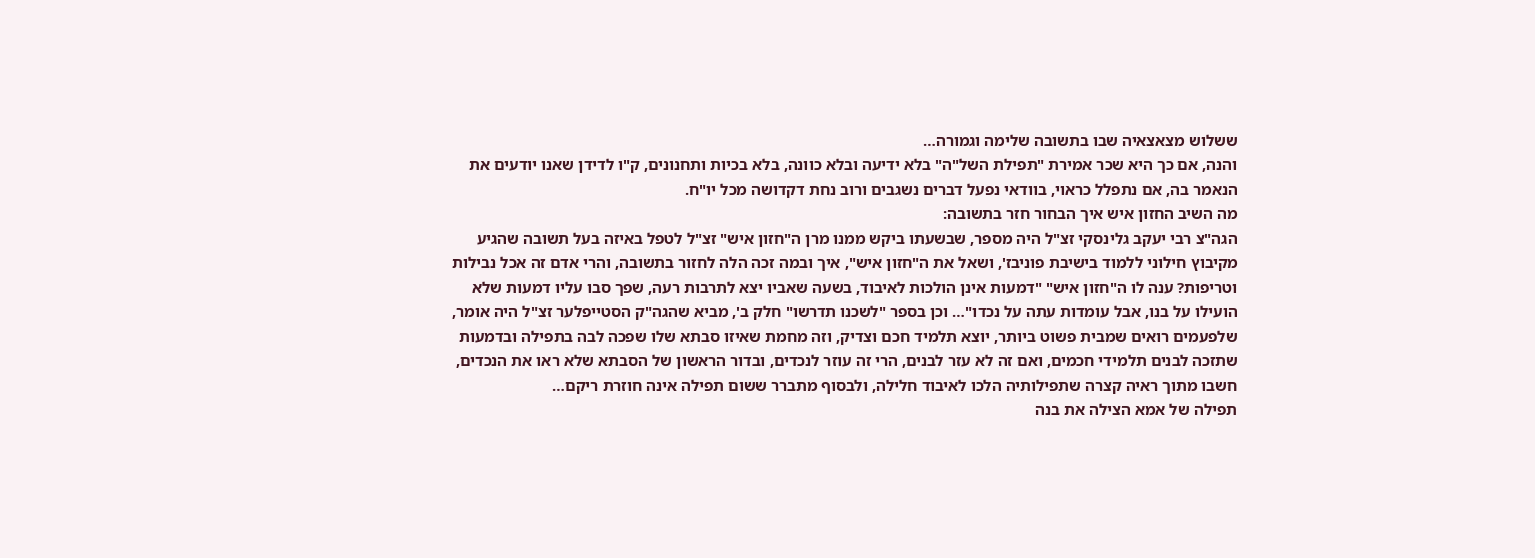ששלוש מצאצאיה שבו בתשובה שלימה וגמורה…
והנה, אם כך היא שכר אמירת "תפילת השל"ה" בלא ידיעה ובלא כוונה, בלא בכיות ותחנונים, ק"ו לדידן שאנו יודעים את הנאמר בה, אם נתפלל כראוי, בוודאי נפעל דברים נשגבים ורוב נחת דקדושה מכל יו"ח.
מה השיב החזון איש איך הבחור חזר בתשובה:
הגה"צ רבי יעקב גלינסקי זצ"ל היה מספר, שבשעתו ביקש ממנו מרן ה"חזון איש" זצ"ל לטפל באיזה בעל תשובה שהגיע מקיבוץ חילוני ללמוד בישיבת פוניבז', ושאל את ה"חזון איש", איך ובמה זכה הלה לחזור בתשובה, והרי אדם זה אכל נבילות וטריפות? ענה לו ה"חזון איש" "דמעות אינן הולכות לאיבוד, בשעה שאביו יצא לתרבות רעה, שפך סבו עליו דמעות שלא הועילו על בנו, אבל עומדות עתה על נכדו"… וכן בספר "לשכנו תדרשו" חלק ב', מביא שהגה"ק הסטייפלער זצ"ל היה אומר, שלפעמים רואים שמבית פשוט ביותר, יוצא תלמיד חכם וצדיק, וזה מחמת שאיזו סבתא שלו שפכה לבה בתפילה ובדמעות שתזכה לבנים תלמידי חכמים, ואם זה לא עזר לבנים, הרי זה עוזר לנכדים, ובדור הראשון של הסבתא שלא ראו את הנכדים, חשבו מתוך ראיה קצרה שתפילותיה הלכו לאיבוד חלילה, ולבסוף מתברר ששום תפילה אינה חוזרת ריקם…
תפילה של אמא הצילה את בנה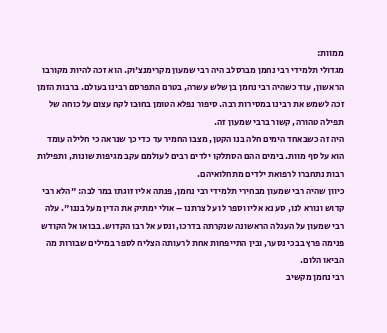ממוות:
מגדולי תלמידי רבי נחמן מברסלב היה רבי שמעון מקרימנצ'וק. הוא זכה להיות מקורבו הראשון, עוד כשהיה רבי נחמן בן שלש עשרה, בטרם התפרסם רבינו בעולם. ברבות הזמן זכה לשמש את רבינו במסירות רבה. סיפור נפלא הטומן בחוּבו לקח עצום על כוחה של תפילה טהורה, קשור ברבי שמעון זה.
היה זה כשבאחד הימים חלה בנו הקטן, מצבו החמיר עד כדי כך שנראה כי חלילה עומד הוא על סף מוות. בימים ההם הסתלקו ילדים רבים לעולמם עקב מגיפות שונות, ותפילות רבות נתחברו לרפואת ילדים מתחלואיהם.
כיוון שהיה רבי שמעון מבחירי תלמידי רבי נחמן, פנתה אליו זוגתו במר לבה: "הלא רבי קדוש ונורא לנו, סע נא אליו וספר לו על צרתנו – אולי ימתיק את הדין מעל בננו". עלה רבי שמעון על העגלה הראשונה שנקרתה בדרכו, ונסע אל רבו הקדוש. בבואו אל הקודש פנימה פרץ בבכי נסער, ובין התייפחות אחת לרעותה הצליח לספר במילים שבורות מה הביאו הלום.
רבי נחמן מקשיב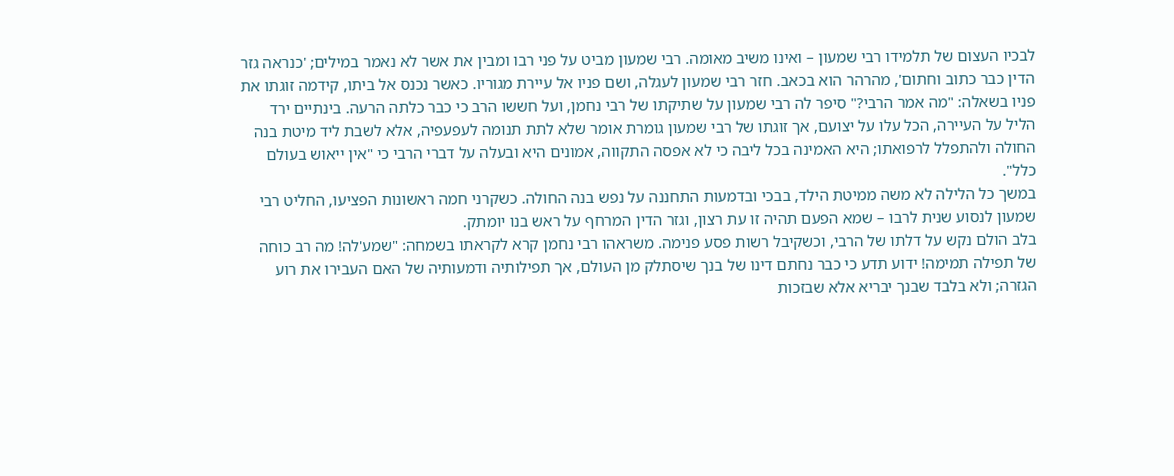לבכיו העצום של תלמידו רבי שמעון – ואינו משיב מאומה. רבי שמעון מביט על פני רבו ומבין את אשר לא נאמר במילים; 'כנראה גזר הדין כבר כתוב וחתום', מהרהר הוא בכאב. חזר רבי שמעון לעגלה, ושם פניו אל עיירת מגוריו. כאשר נכנס אל ביתו, קידמה זוגתו את פניו בשאלה: "מה אמר הרבי?" סיפר לה רבי שמעון על שתיקתו של רבי נחמן, ועל חששו הרב כי כבר כלתה הרעה. בינתיים ירד הליל על העיירה, הכל עלו על יצועם, אך זוגתו של רבי שמעון גומרת אומר שלא לתת תנומה לעפעפיה, אלא לשבת ליד מיטת בנה החולה ולהתפלל לרפואתו; היא האמינה בכל ליבה כי לא אפסה התקווה, אמונים היא ובעלה על דברי הרבי כי "אין ייאוש בעולם כלל".
במשך כל הלילה לא משה ממיטת הילד, בבכי ובדמעות התחננה על נפש בנה החולה. כשקרני חמה ראשונות הפציעו, החליט רבי שמעון לנסוע שנית לרבו – שמא הפעם תהיה זו עת רצון, וגזר הדין המרחף על ראש בנו יומתק.
בלב הולם נקש על דלתו של הרבי, וכשקיבל רשות פסע פנימה. משראהו רבי נחמן קרא לקראתו בשמחה: "שמע'לה! מה רב כוחה של תפילה תמימה! ידוע תדע כי כבר נחתם דינו של בנך שיסתלק מן העולם, אך תפילותיה ודמעותיה של האם העבירו את רוע הגזרה; ולא בלבד שבנך יבריא אלא שבזכות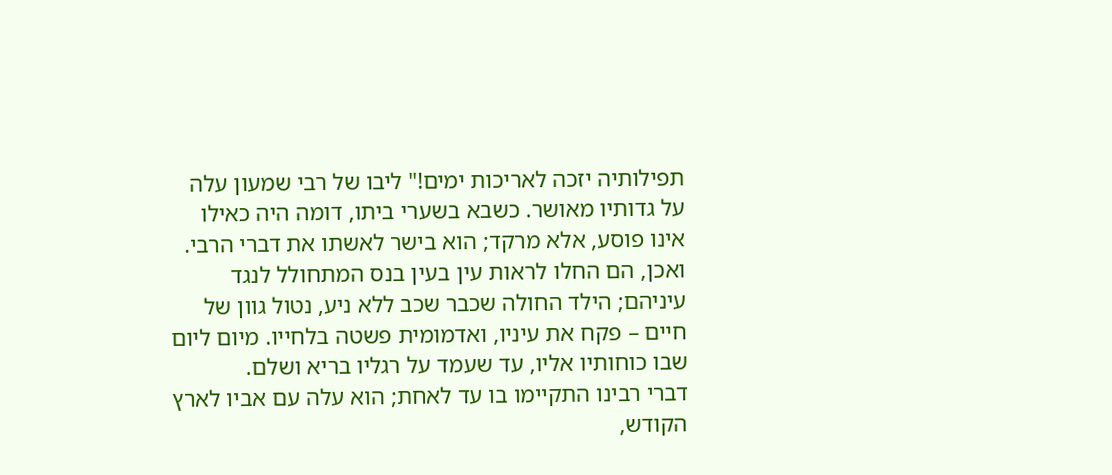תפילותיה יזכה לאריכות ימים!" ליבו של רבי שמעון עלה על גדותיו מאושר. כשבא בשערי ביתו, דומה היה כאילו אינו פוסע, אלא מרקד; הוא בישר לאשתו את דברי הרבי. ואכן, הם החלו לראות עין בעין בנס המתחולל לנגד עיניהם; הילד החולה שכבר שכב ללא ניע, נטול גוון של חיים – פקח את עיניו, ואדמומית פשטה בלחייו. מיום ליום שבו כוחותיו אליו, עד שעמד על רגליו בריא ושלם.
דברי רבינו התקיימו בו עד לאחת; הוא עלה עם אביו לארץ הקודש,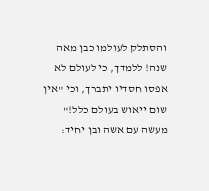והסתלק לעולמו כבן מאה שנה! ללמדך, כי לעולם לא אפסו חסדיו יתברך, וכי "אין שום ייאוש בעולם כלל!"
מעשה עם אשה ובן יחיד: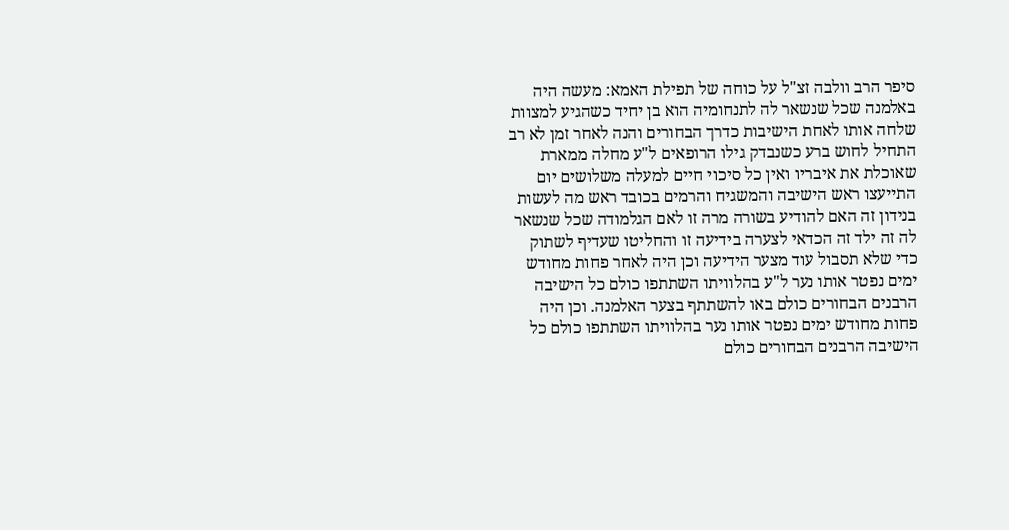סיפר הרב וולבה זצ"ל על כוחה של תפילת האמא: מעשה היה באלמנה שכל שנשאר לה לתנחומיה הוא בן יחיד כשהגיע למצוות שלחה אותו לאחת הישיבות כדרך הבחורים והנה לאחר זמן לא רב התחיל לחוש ברע כשנבדק גילו הרופאים ל"ע מחלה ממארת שאוכלת את איבריו ואין כל סיכוי חיים למעלה משלושים יום התייעצו ראש הישיבה והמשגיח והרמים בכובד ראש מה לעשות בנידון זה האם להודיע בשורה מרה זו לאם הגלמודה שכל שנשאר לה זה ילד זה הכדאי לצערה בידיעה זו והחליטו שעדיף לשתוק כדי שלא תסבול עוד מצער הידיעה וכן היה לאחר פחות מחודש ימים נפטר אותו נער ל"ע בהלוויתו השתתפו כולם כל הישיבה הרבנים הבחורים כולם באו להשתתף בצער האלמנה. וכן היה פחות מחודש ימים נפטר אותו נער בהלוויתו השתתפו כולם כל הישיבה הרבנים הבחורים כולם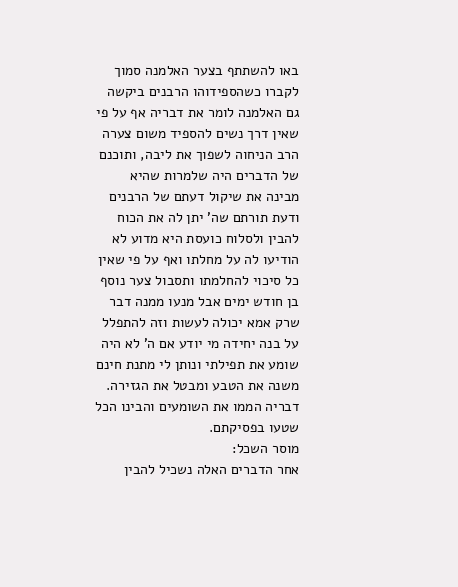באו להשתתף בצער האלמנה סמוך לקברו כשהספידוהו הרבנים ביקשה גם האלמנה לומר את דבריה אף על פי שאין דרך נשים להספיד משום צערה הרב הניחוה לשפוך את ליבה, ותוכנם של הדברים היה שלמרות שהיא מבינה את שיקול דעתם של הרבנים ודעת תורתם שה' יתן לה את הכוח להבין ולסלוח כועסת היא מדוע לא הודיעו לה על מחלתו ואף על פי שאין כל סיכוי להחלמתו ותסבול צער נוסף בן חודש ימים אבל מנעו ממנה דבר שרק אמא יכולה לעשות וזה להתפלל על בנה יחידה מי יודע אם ה' לא היה שומע את תפילתי ונותן לי מתנת חינם משנה את הטבע ומבטל את הגזירה. דבריה הממו את השומעים והבינו הכל שטעו בפסיקתם.
מוסר השכל:
אחר הדברים האלה נשכיל להבין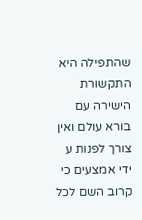שהתפילה היא התקשורת הישירה עם בורא עולם ואין צורך לפנות ע ידי אמצעים כי קרוב השם לכל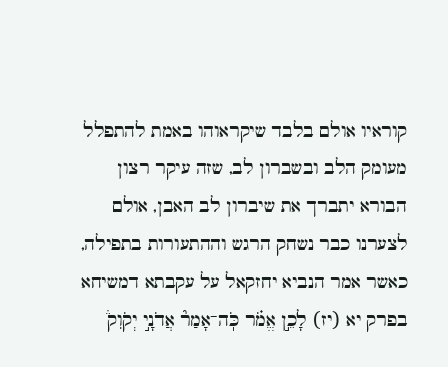קוראיו אולם בלבד שיקראוהו באמת להתפלל מעומק הלב ובשברון לב, שזה עיקר רצון הבורא יתברך את שיברון לב האבן, אולם לצערנו כבר נשחק הרגש וההתעורות בתפילה, כאשר אמר הנביא יחזקאל על עקבתא דמשיחא בפרק יא (יז) לָכֵ֣ן אֱמֹ֗ר כֹּֽה־אָמַר֘ אֲדֹנָ֣י יְקֹוִק֒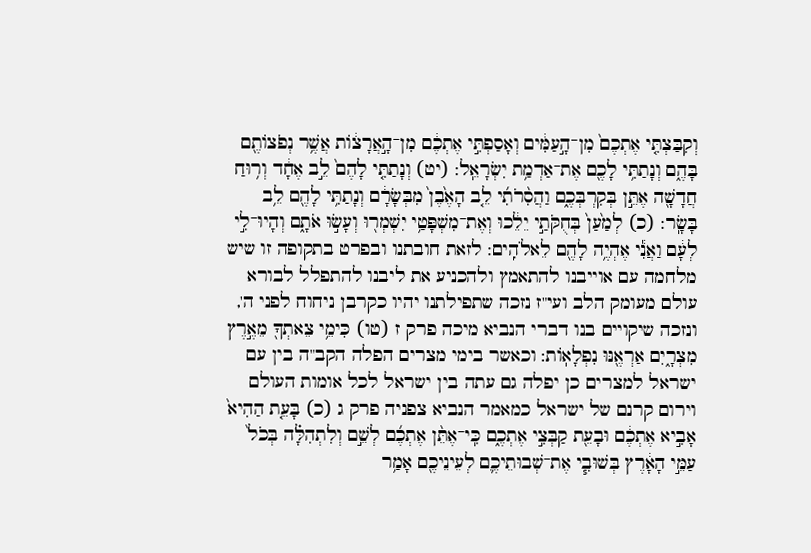וְקִבַּצְתִּ֤י אֶתְכֶם֙ מִן־הָ֣עַמִּ֔ים וְאָסַפְתִּ֣י אֶתְכֶ֔ם מִן־הָ֣אֲרָצ֔וֹת אֲשֶׁ֥ר נְפֹצוֹתֶ֖ם בָּהֶ֑ם וְנָתַתִּ֥י לָכֶ֖ם אֶת־אַדְמַ֥ת יִשְׂרָאֵֽל: (יט) וְנָתַתִּ֤י לָהֶם֙ לֵ֣ב אֶחָ֔ד וְר֥וּחַ חֲדָשָׁ֖ה אֶתֵּ֣ן בְּקִרְבְּכֶ֑ם וַהֲסִ֨רֹתִ֜י לֵ֤ב הָאֶ֙בֶן֙ מִבְּשָׂרָ֔ם וְנָתַתִּ֥י לָהֶ֖ם לֵ֥ב בָּשָֽׂר: (כ) לְמַ֙עַן֙ בְּחֻקֹּתַ֣י יֵלֵ֔כוּ וְאֶת־מִשְׁפָּטַ֥י יִשְׁמְר֖וּ וְעָשׂ֣וּ אֹתָ֑ם וְהָיוּ־לִ֣י לְעָ֔ם וַאֲנִ֕י אֶהְיֶ֥ה לָהֶ֖ם לֵאלֹהִֽים: לזאת חובתנו ובפרט בתקופה זו שיש מלחמה עם אוייבנו להתאמץ ולהכניע את ליבנו להתפלל לבורא עולם מעומק הלב ועי"ז נזכה שתפילתנו יהיו כקרבן ניחוח לפני ה', ונזכה שיקויים בנו דברי הנביא מיכה פרק ז (טו) כִּימֵ֥י צֵאתְךָ֖ מֵאֶ֣רֶץ מִצְרָ֑יִם אַרְאֶ֖נּוּ נִפְלָאֽוֹת: וכאשר בימי מצרים הפלה הקב"ה בין עם ישראל למצרים כן יפלה גם עתה בין ישראל לכל אומות העולם וירום קרנם של ישראל כמאמר הנביא צפניה פרק ג (כ) בָּעֵ֤ת הַהִיא֙ אָבִ֣יא אֶתְכֶ֔ם וּבָעֵ֖ת קַבְּצִ֣י אֶתְכֶ֑ם כִּֽי־אֶתֵּ֨ן אֶתְכֶ֜ם לְשֵׁ֣ם וְלִתְהִלָּ֗ה בְּכֹל֙ עַמֵּ֣י הָאָ֔רֶץ בְּשׁוּבִ֧י אֶת־שְׁבוּתֵיכֶ֛ם לְעֵינֵיכֶ֖ם אָמַ֥ר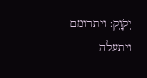יְקֹוָֽק: ויתרומם ויתעלה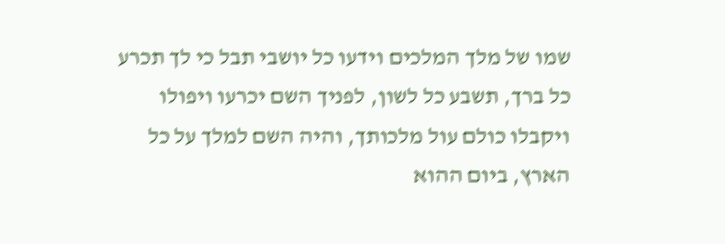שמו של מלך המלכים וידעו כל יושבי תבל כי לך תכרע כל ברך, תשבע כל לשון, לפניך השם יכרעו ויפולו ויקבלו כולם עול מלכותך, והיה השם למלך על כל הארץ, ביום ההוא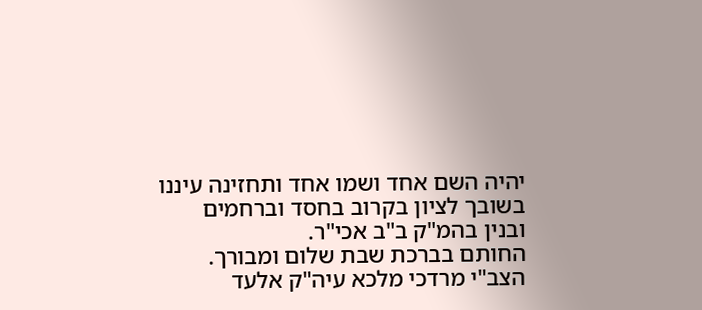יהיה השם אחד ושמו אחד ותחזינה עיננו בשובך לציון בקרוב בחסד וברחמים ובנין בהמ"ק ב"ב אכי"ר.
החותם בברכת שבת שלום ומבורך.
הצב"י מרדכי מלכא עיה"ק אלעד